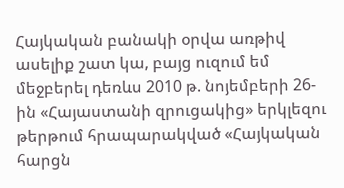Հայկական բանակի օրվա առթիվ ասելիք շատ կա, բայց ուզում եմ մեջբերել դեռևս 2010 թ. նոյեմբերի 26-ին «Հայաստանի զրուցակից» երկլեզու թերթում հրապարակված «Հայկական հարցն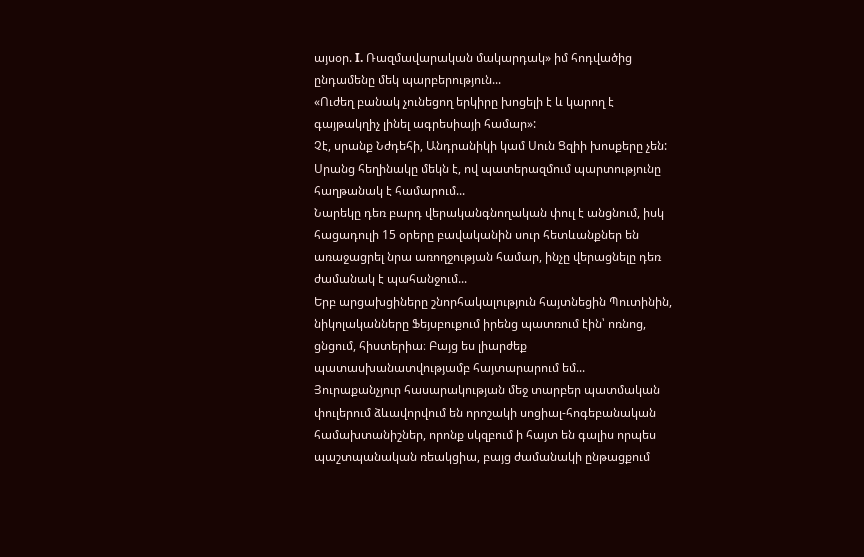այսօր. I. Ռազմավարական մակարդակ» իմ հոդվածից ընդամենը մեկ պարբերություն...
«Ուժեղ բանակ չունեցող երկիրը խոցելի է և կարող է գայթակղիչ լինել ագրեսիայի համար»:
Չէ, սրանք Նժդեհի, Անդրանիկի կամ Սուն Ցզիի խոսքերը չեն: Սրանց հեղինակը մեկն է, ով պատերազմում պարտությունը հաղթանակ է համարում...
Նարեկը դեռ բարդ վերականգնողական փուլ է անցնում, իսկ հացադուլի 15 օրերը բավականին սուր հետևանքներ են առաջացրել նրա առողջության համար, ինչը վերացնելը դեռ ժամանակ է պահանջում...
Երբ արցախցիները շնորհակալություն հայտնեցին Պուտինին, նիկոլականները Ֆեյսբուքում իրենց պատռում էին՝ ոռնոց, ցնցում, հիստերիա։ Բայց ես լիարժեք պատասխանատվությամբ հայտարարում եմ...
Յուրաքանչյուր հասարակության մեջ տարբեր պատմական փուլերում ձևավորվում են որոշակի սոցիալ-հոգեբանական համախտանիշներ, որոնք սկզբում ի հայտ են գալիս որպես պաշտպանական ռեակցիա, բայց ժամանակի ընթացքում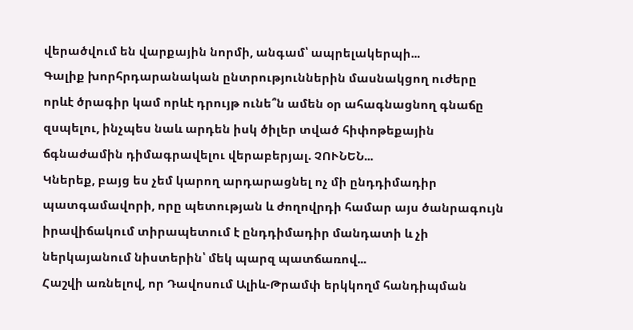վերածվում են վարքային նորմի, անգամ՝ ապրելակերպի...
Գալիք խորհրդարանական ընտրություններին մասնակցող ուժերը որևէ ծրագիր կամ որևէ դրույթ ունե՞ն ամեն օր ահագնացնող գնաճը զսպելու, ինչպես նաև արդեն իսկ ծիլեր տված հիփոթեքային ճգնաժամին դիմագրավելու վերաբերյալ. ՉՈՒՆԵՆ...
Կներեք, բայց ես չեմ կարող արդարացնել ոչ մի ընդդիմադիր պատգամավորի, որը պետության և ժողովրդի համար այս ծանրագույն իրավիճակում տիրապետում է ընդդիմադիր մանդատի և չի ներկայանում նիստերին՝ մեկ պարզ պատճառով...
Հաշվի առնելով, որ Դավոսում Ալիև-Թրամփ երկկողմ հանդիպման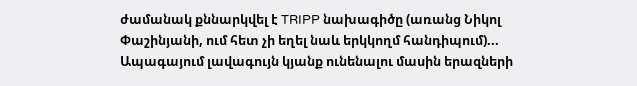ժամանակ քննարկվել է TRIPP նախագիծը (առանց Նիկոլ Փաշինյանի, ում հետ չի եղել նաև երկկողմ հանդիպում)...
Ապագայում լավագույն կյանք ունենալու մասին երազների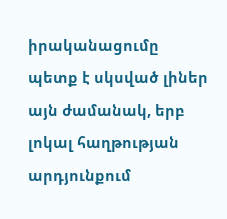իրականացումը պետք է սկսված լիներ այն ժամանակ, երբ լոկալ հաղթության արդյունքում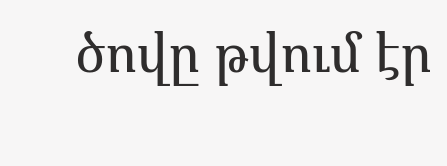ծովը թվում էր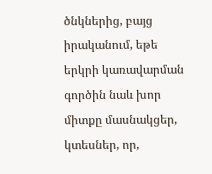ծնկներից, բայց իրականում, եթե երկրի կառավարման գործին նաև խոր միտքը մասնակցեր, կտեսներ, որ,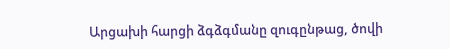Արցախի հարցի ձգձգմանը զուգընթաց, ծովի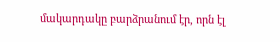մակարդակը բարձրանում էր, որն էլ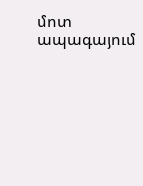մոտ ապագայում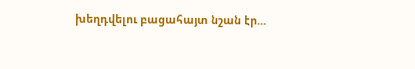խեղդվելու բացահայտ նշան էր...